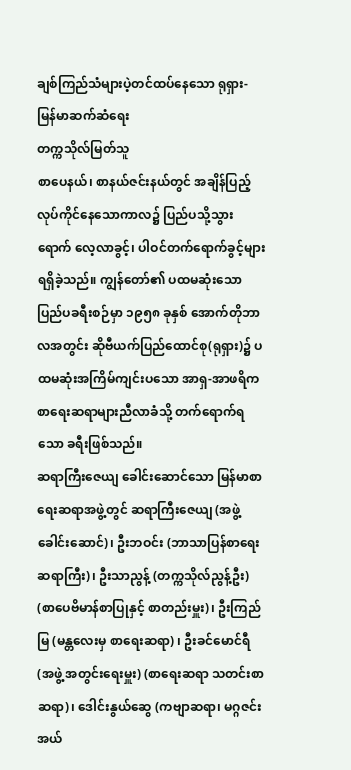ချစ်ကြည်သံများပဲ့တင်ထပ်နေသော ရုရှား- မြန်မာဆက်ဆံရေး
တက္ကသိုလ်မြတ်သူ
စာပေနယ်၊ စာနယ်ဇင်းနယ်တွင် အချိန်ပြည့်လုပ်ကိုင်နေသောကာလ၌ ပြည်ပသို့သွားရောက် လေ့လာခွင့်၊ ပါဝင်တက်ရောက်ခွင့်များရရှိခဲ့သည်။ ကျွန်တော်၏ ပထမဆုံးသော ပြည်ပခရီးစဉ်မှာ ၁၉၅၈ ခုနှစ် အောက်တိုဘာလအတွင်း ဆိုဗီယက်ပြည်ထောင်စု(ရုရှား)၌ ပထမဆုံးအကြိမ်ကျင်းပသော အာရှ-အာဖရိက စာရေးဆရာများညီလာခံသို့ တက်ရောက်ရသော ခရီးဖြစ်သည်။
ဆရာကြီးဇေယျ ခေါင်းဆောင်သော မြန်မာစာရေးဆရာအဖွဲ့တွင် ဆရာကြီးဇေယျ (အဖွဲ့ခေါင်းဆောင်)၊ ဦးဘဝင်း (ဘာသာပြန်စာရေးဆရာကြီး)၊ ဦးသာညွန့် (တက္ကသိုလ်ညွန့်ဦး) (စာပေဗိမာန်စာပြုနှင့် စာတည်းမှူး)၊ ဦးကြည်မြ (မန္တလေးမှ စာရေးဆရာ) ၊ ဦးခင်မောင်ရီ(အဖွဲ့ အတွင်းရေးမှူး) (စာရေးဆရာ သတင်းစာဆရာ)၊ ဒေါင်းနွယ်ဆွေ (ကဗျာဆရာ၊ မဂ္ဂဇင်းအယ်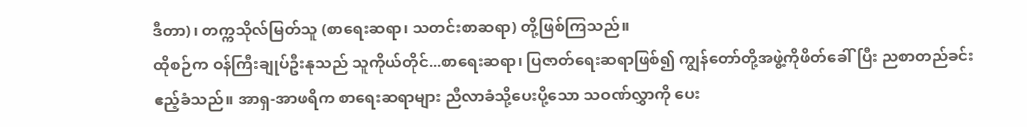ဒီတာ)၊ တက္ကသိုလ်မြတ်သူ (စာရေးဆရာ၊ သတင်းစာဆရာ) တို့ဖြစ်ကြသည်။
ထိုစဉ်က ဝန်ကြီးချုပ်ဦးနုသည် သူကိုယ်တိုင်...စာရေးဆရာ၊ ပြဇာတ်ရေးဆရာဖြစ်၍ ကျွန်တော်တို့အဖွဲ့ကိုဖိတ်ခေါ်ပြီး ညစာတည်ခင်းဧည့်ခံသည်။ အာရှ-အာဖရိက စာရေးဆရာများ ညီလာခံသို့ပေးပို့သော သဝဏ်လွှာကို ပေး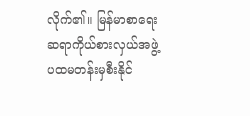လိုက်၏။ မြန်မာစာရေးဆရာကိုယ်စားလှယ်အဖွဲ့ ပထမတန်းမှစီးနိုင်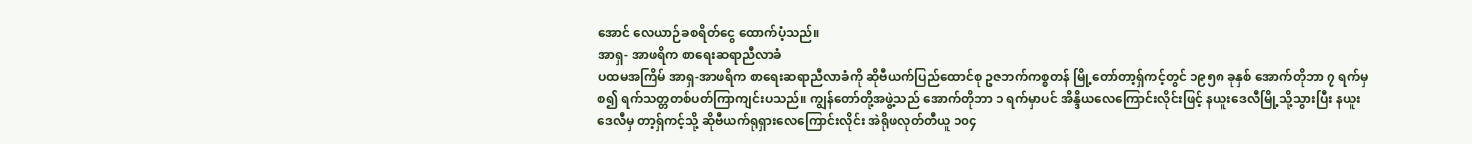အောင် လေယာဉ်ခစရိတ်ငွေ ထောက်ပံ့သည်။
အာရှ- အာဖရိက စာရေးဆရာညီလာခံ
ပထမအကြိမ် အာရှ-အာဖရိက စာရေးဆရာညီလာခံကို ဆိုဗီယက်ပြည်ထောင်စု ဥဇဘက်ကစ္စတန် မြို့တော်တာ့ရှ်ကင့်တွင် ၁၉၅၈ ခုနှစ် အောက်တိုဘာ ၇ ရက်မှစ၍ ရက်သတ္တတစ်ပတ်ကြာကျင်းပသည်။ ကျွန်တော်တို့အဖွဲ့သည် အောက်တိုဘာ ၁ ရက်မှာပင် အိန္ဒိယလေကြောင်းလိုင်းဖြင့် နယူးဒေလီမြို့သို့သွားပြီး နယူးဒေလီမှ တာ့ရှ်ကင့်သို့ ဆိုဗီယက်ရုရှားလေကြောင်းလိုင်း အဲရိုဖလုတ်တီယူ ၁၀၄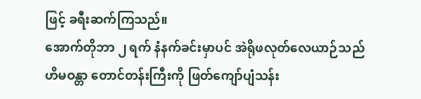ဖြင့် ခရီးဆက်ကြသည်။
အောက်တိုဘာ ၂ ရက် နံနက်ခင်းမှာပင် အဲရိုဖလုတ်လေယာဉ်သည် ဟိမဝန္တာ တောင်တန်းကြီးကို ဖြတ်ကျော်ပျံသန်း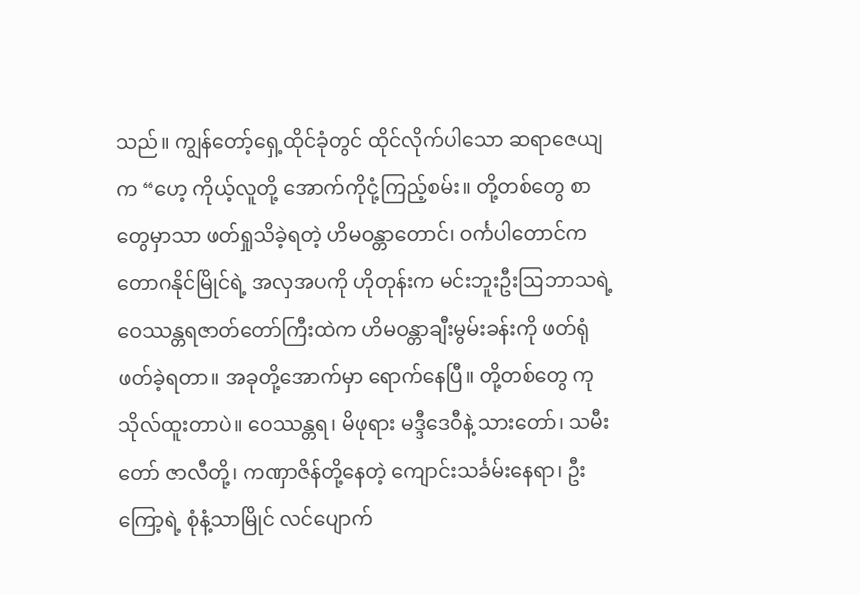သည်။ ကျွန်တော့်ရှေ့ထိုင်ခုံတွင် ထိုင်လိုက်ပါသော ဆရာဇေယျက “ဟေ့ ကိုယ့်လူတို့ အောက်ကိုငုံ့ကြည့်စမ်း။ တို့တစ်တွေ စာတွေမှာသာ ဖတ်ရှုသိခဲ့ရတဲ့ ဟိမဝန္တာတောင်၊ ဝင်္ကပါတောင်က တောဂနိုင်မြိုင်ရဲ့ အလှအပကို ဟိုတုန်းက မင်းဘူးဦးဩဘာသရဲ့ ဝေဿန္တရဇာတ်တော်ကြီးထဲက ဟိမဝန္တာချီးမွမ်းခန်းကို ဖတ်ရုံဖတ်ခဲ့ရတာ။ အခုတို့အောက်မှာ ရောက်နေပြီ။ တို့တစ်တွေ ကုသိုလ်ထူးတာပဲ။ ဝေဿန္တရ၊ မိဖုရား မဒ္ဒီဒေဝီနဲ့ သားတော်၊ သမီးတော် ဇာလီတို့၊ ကဏှာဇိန်တို့နေတဲ့ ကျောင်းသင်္ခမ်းနေရာ၊ ဦးကြော့ရဲ့ စုံနံ့သာမြိုင် လင်ပျောက်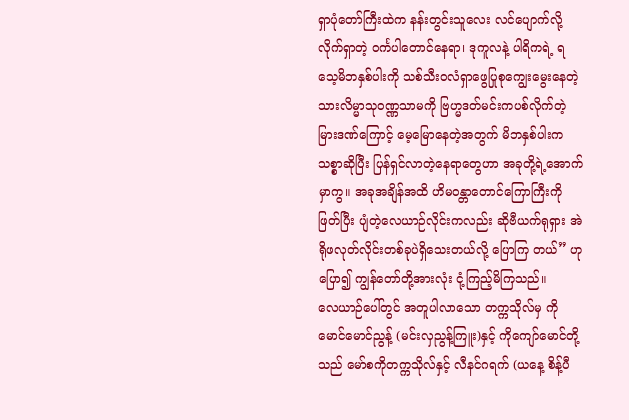ရှာပုံတော်ကြီးထဲက နန်းတွင်းသူလေး လင်ပျောက်လို့လိုက်ရှာတဲ့ ဝင်္ကပါတောင်နေရာ၊ ဒုကူလနဲ့ ပါရိကရဲ့ ရသေ့မိဘနှစ်ပါးကို သစ်သီးဝလံရှာဖွေပြုစုကျွေးမွေးနေတဲ့ သားလိမ္မာသုဝဏ္ဏသာမကို ဗြဟ္မဒတ်မင်းကပစ်လိုက်တဲ့ မြားဒဏ်ကြောင့် မေ့မြောနေတဲ့အတွက် မိဘနှစ်ပါးက သစ္စာဆိုပြီး ပြန်ရှင်လာတဲ့နေရာတွေဟာ အခုတို့ရဲ့အောက်မှာကွ။ အခုအချိန်အထိ ဟိမဝန္တာတောင်ကြောကြီးကိုဖြတ်ပြီး ပျံတဲ့လေယာဉ်လိုင်းကလည်း ဆိုဗီယက်ရုရှား အဲရိုဖလုတ်လိုင်းတစ်ခုပဲရှိသေးတယ်လို့ ပြောကြ တယ်” ဟု ပြော၍ ကျွန်တော်တို့အားလုံး ငုံ့ကြည့်မိကြသည်။
လေယာဉ်ပေါ်တွင် အတူပါလာသော တက္ကသိုလ်မှ ကိုမောင်မောင်ညွန့် (မင်းလှညွန့်ကြူး)နှင့် ကိုကျော်မောင်တို့သည် မော်စကိုတက္ကသိုလ်နှင့် လီနင်ဂရက် (ယနေ့ စိန့်ပီ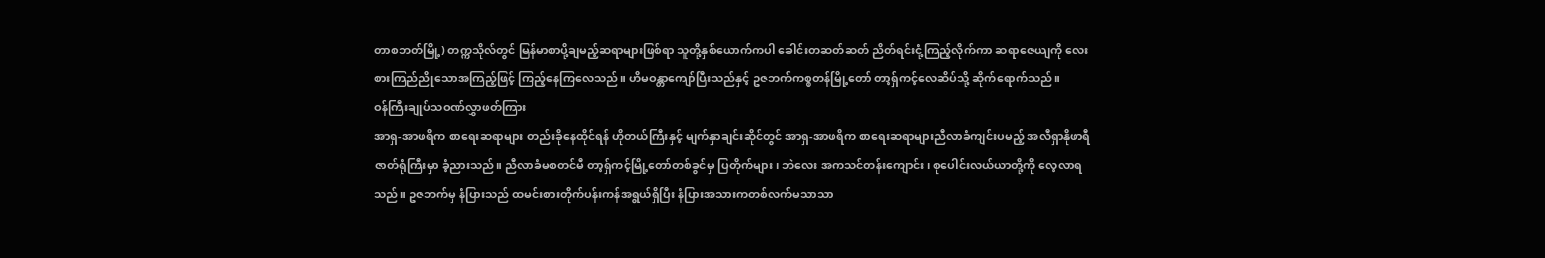တာစဘတ်မြို့) တက္ကသိုလ်တွင် မြန်မာစာပို့ချမည့်ဆရာများဖြစ်ရာ သူတို့နှစ်ယောက်ကပါ ခေါင်းတဆတ်ဆတ် ညိတ်ရင်းငုံ့ကြည့်လိုက်ကာ ဆရာဇေယျကို လေးစားကြည်ညိုသောအကြည့်ဖြင့် ကြည့်နေကြလေသည်။ ဟိမဝန္တာကျော်ပြီးသည်နှင့် ဥဇဘက်ကစ္စတန်မြို့တော် တာ့ရှ်ကင့်လေဆိပ်သို့ ဆိုက်ရောက်သည်။
ဝန်ကြီးချုပ်သဝဏ်လွှာဖတ်ကြား
အာရှ-အာဖရိက စာရေးဆရာများ တည်းခိုနေထိုင်ရန် ဟိုတယ်ကြီးနှင့် မျက်နှာချင်းဆိုင်တွင် အာရှ-အာဖရိက စာရေးဆရာများညီလာခံကျင်းပမည့် အလီရှာနိုဖာရီဇာတ်ရုံကြီးမှာ ခံ့ညားသည်။ ညီလာခံမစတင်မီ တာ့ရှ်ကင့်မြို့တော်တစ်ခွင်မှ ပြတိုက်များ၊ ဘဲလေး အကသင်တန်းကျောင်း၊ စုပေါင်းလယ်ယာတို့ကို လေ့လာရသည်။ ဥဇဘက်မှ နံပြားသည် ထမင်းစားတိုက်ပန်းကန်အရွယ်ရှိပြီး နံပြားအသားကတစ်လက်မသာသာ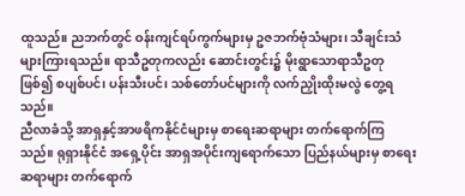ထူသည်။ ညဘက်တွင် ဝန်းကျင်ရပ်ကွက်များမှ ဥဇဘက်ဗုံသံများ၊ သီချင်းသံများကြားရသည်။ ရာသီဥတုကလည်း ဆောင်းတွင်း၌ မိုးရွာသောရာသီဥတုဖြစ်၍ စပျစ်ပင်၊ ပန်းသီးပင်၊ သစ်တော်ပင်များကို လက်ညှိုးထိုးမလွဲ တွေ့ရသည်။
ညီလာခံသို့ အာရှနှင့်အာဖရိကနိုင်ငံများမှ စာရေးဆရာများ တက်ရောက်ကြသည်။ ရုရှားနိုင်ငံ အရှေ့ပိုင်း အာရှအပိုင်းကျရောက်သော ပြည်နယ်များမှ စာရေးဆရာများ တက်ရောက်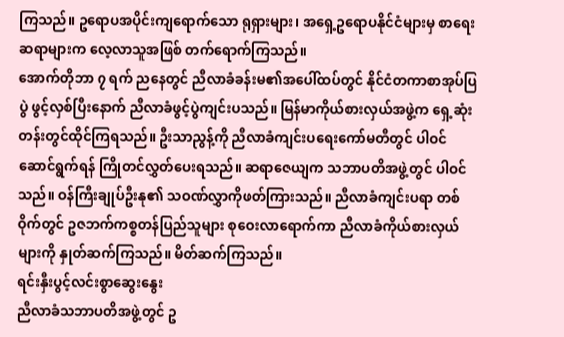ကြသည်။ ဥရောပအပိုင်းကျရောက်သော ရုရှားများ၊ အရှေ့ဥရောပနိုင်ငံများမှ စာရေးဆရာများက လေ့လာသူအဖြစ် တက်ရောက်ကြသည်။
အောက်တိုဘာ ၇ ရက် ညနေတွင် ညီလာခံခန်းမ၏အပေါ်ထပ်တွင် နိုင်ငံတကာစာအုပ်ပြပွဲ ဖွင့်လှစ်ပြီးနောက် ညီလာခံဖွင့်ပွဲကျင်းပသည်။ မြန်မာကိုယ်စားလှယ်အဖွဲ့က ရှေ့ဆုံးတန်းတွင်ထိုင်ကြရသည်။ ဦးသာညွန့်ကို ညီလာခံကျင်းပရေးကော်မတီတွင် ပါဝင်ဆောင်ရွက်ရန် ကြိုတင်လွှတ်ပေးရသည်။ ဆရာဇေယျက သဘာပတိအဖွဲ့တွင် ပါဝင်သည်။ ဝန်ကြီးချုပ်ဦးနု၏ သဝဏ်လွှာကိုဖတ်ကြားသည်။ ညီလာခံကျင်းပရာ တစ်ဝိုက်တွင် ဥဇဘက်ကစ္စတန်ပြည်သူများ စုဝေးလာရောက်ကာ ညီလာခံကိုယ်စားလှယ်များကို နှုတ်ဆက်ကြသည်။ မိတ်ဆက်ကြသည်။
ရင်းနှီးပွင့်လင်းစွာဆွေးနွေး
ညီလာခံသဘာပတိအဖွဲ့တွင် ဥ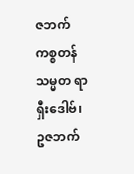ဇဘက်ကစ္စတန်သမ္မတ ရာရှီးဒေါဗ်၊ ဥဇဘက်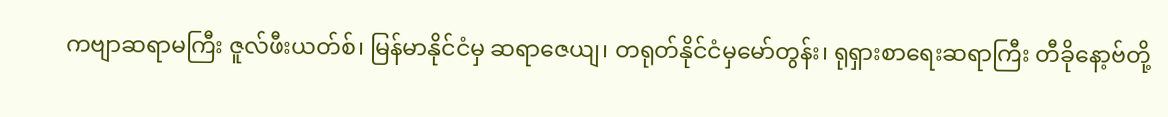ကဗျာဆရာမကြီး ဇူလ်ဖီးယတ်စ်၊ မြန်မာနိုင်ငံမှ ဆရာဇေယျ၊ တရုတ်နိုင်ငံမှမော်တွန်း၊ ရုရှားစာရေးဆရာကြီး တီခိုနော့ဗ်တို့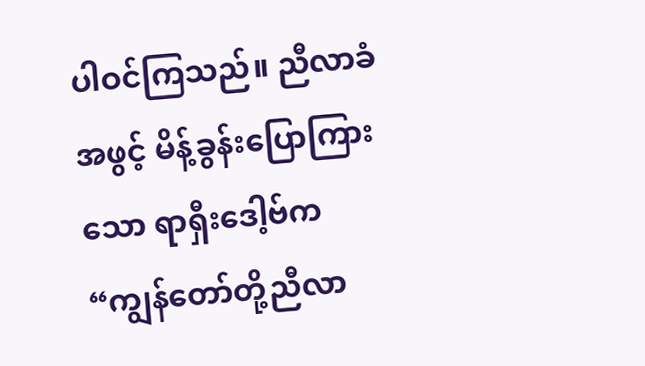ပါဝင်ကြသည်။ ညီလာခံအဖွင့် မိန့်ခွန်းပြောကြားသော ရာရှီးဒေါ့ဗ်က “ကျွန်တော်တို့ညီလာ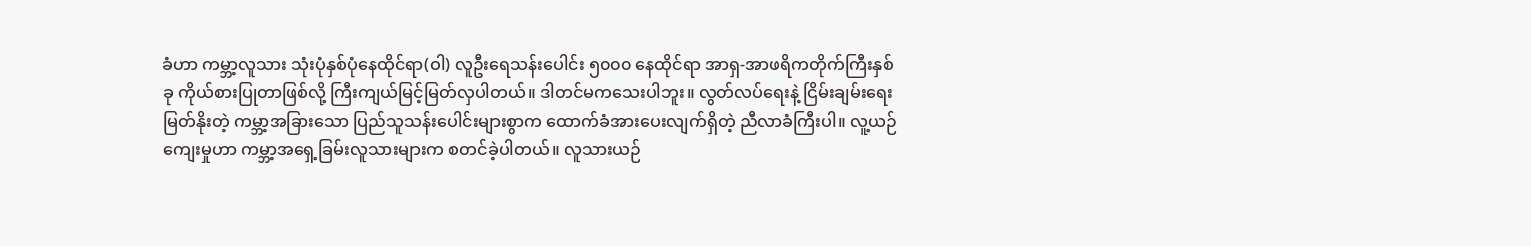ခံဟာ ကမ္ဘာ့လူသား သုံးပုံနှစ်ပုံနေထိုင်ရာ(ဝါ) လူဦးရေသန်းပေါင်း ၅၀၀၀ နေထိုင်ရာ အာရှ-အာဖရိကတိုက်ကြီးနှစ်ခု ကိုယ်စားပြုတာဖြစ်လို့ ကြီးကျယ်မြင့်မြတ်လှပါတယ်။ ဒါတင်မကသေးပါဘူး။ လွတ်လပ်ရေးနဲ့ ငြိမ်းချမ်းရေးမြတ်နိုးတဲ့ ကမ္ဘာ့အခြားသော ပြည်သူသန်းပေါင်းများစွာက ထောက်ခံအားပေးလျက်ရှိတဲ့ ညီလာခံကြီးပါ။ လူ့ယဉ်ကျေးမှုဟာ ကမ္ဘာ့အရှေ့ခြမ်းလူသားများက စတင်ခဲ့ပါတယ်။ လူသားယဉ်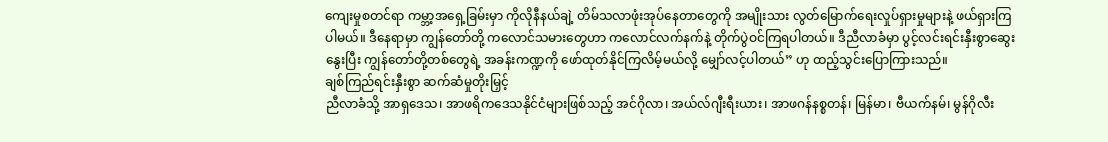ကျေးမှုစတင်ရာ ကမ္ဘာ့အရှေ့ခြမ်းမှာ ကိုလိုနီနယ်ချဲ့ တိမ်သလာဖုံးအုပ်နေတာတွေကို အမျိုးသား လွတ်မြောက်ရေးလှုပ်ရှားမှုများနဲ့ ဖယ်ရှားကြပါမယ်။ ဒီနေရာမှာ ကျွန်တော်တို့ ကလောင်သမားတွေဟာ ကလောင်လက်နက်နဲ့ တိုက်ပွဲဝင်ကြရပါတယ်။ ဒီညီလာခံမှာ ပွင့်လင်းရင်းနှီးစွာဆွေးနွေးပြီး ကျွန်တော်တို့တစ်တွေရဲ့ အခန်းကဏ္ဍကို ဖော်ထုတ်နိုင်ကြလိမ့်မယ်လို့ မျှော်လင့်ပါတယ်” ဟု ထည့်သွင်းပြောကြားသည်။
ချစ်ကြည်ရင်းနှီးစွာ ဆက်ဆံမှုတိုးမြှင့်
ညီလာခံသို့ အာရှဒေသ၊ အာဖရိကဒေသနိုင်ငံများဖြစ်သည့် အင်ဂိုလာ၊ အယ်လ်ဂျီးရီးယား၊ အာဖဂန်နစ္စတန်၊ မြန်မာ၊ ဗီယက်နမ်၊ မွန်ဂိုလီး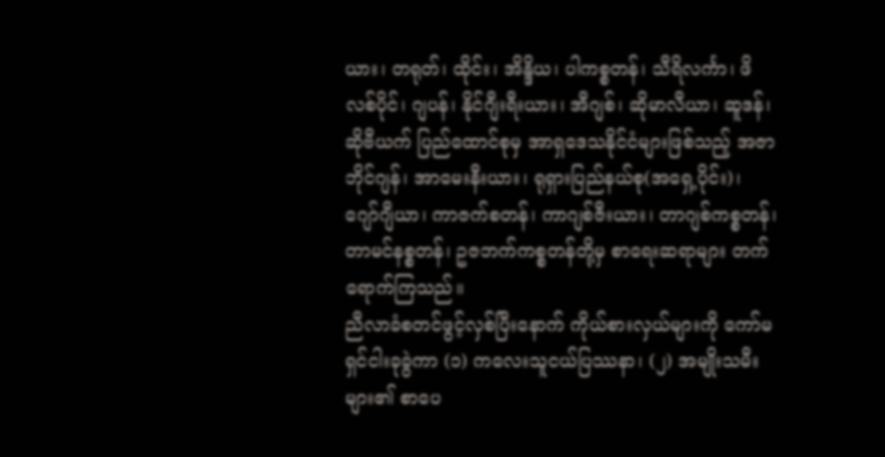ယား၊ တရုတ်၊ ထိုင်း၊ အိန္ဒိယ၊ ပါကစ္စတန်၊ သီရိလင်္ကာ၊ ဖိလစ်ပိုင်၊ ဂျပန်၊ နိုင်ဂျီးရီးယား၊ အီဂျစ်၊ ဆိုမာလီယာ၊ ဆူဒန်၊ ဆိုဗီယက် ပြည်ထောင်စုမှ အာရှဒေသနိုင်ငံများဖြစ်သည့် အဇာဘိုင်ဂျန်၊ အာမေးနီးယား၊ ရုရှားပြည်နယ်စု(အရှေ့ပိုင်း)၊ ဂျော်ဂျီယာ၊ ကာဇက်စတန်၊ ကာဂျစ်ဇီးယား၊ တာဂျစ်ကစ္စတန်၊ တာမင်နစ္စတန်၊ ဥဇဘက်ကစ္စတန်တို့မှ စာရေးဆရာများ တက်ရောက်ကြသည်။
ညီလာခံစတင်ဖွင့်လှစ်ပြီးနောက် ကိုယ်စားလှယ်များကို ကော်မရှင်ငါးခုခွဲကာ (၁) ကလေးသူငယ်ပြဿနာ၊ (၂) အမျိုးသမီးများ၏ စာပေ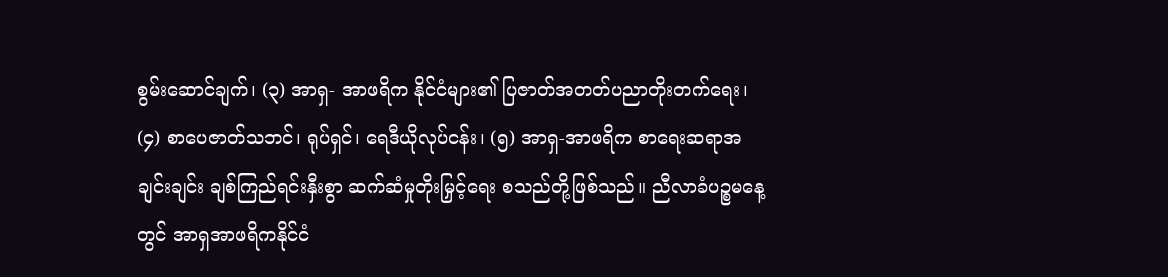စွမ်းဆောင်ချက်၊ (၃) အာရှ- အာဖရိက နိုင်ငံများ၏ ပြဇာတ်အတတ်ပညာတိုးတက်ရေး၊ (၄) စာပေဇာတ်သဘင်၊ ရုပ်ရှင်၊ ရေဒီယိုလုပ်ငန်း၊ (၅) အာရှ-အာဖရိက စာရေးဆရာအချင်းချင်း ချစ်ကြည်ရင်းနှီးစွာ ဆက်ဆံမှုတိုးမြှင့်ရေး စသည်တို့ဖြစ်သည်။ ညီလာခံပဉ္စမနေ့တွင် အာရှအာဖရိကနိုင်ငံ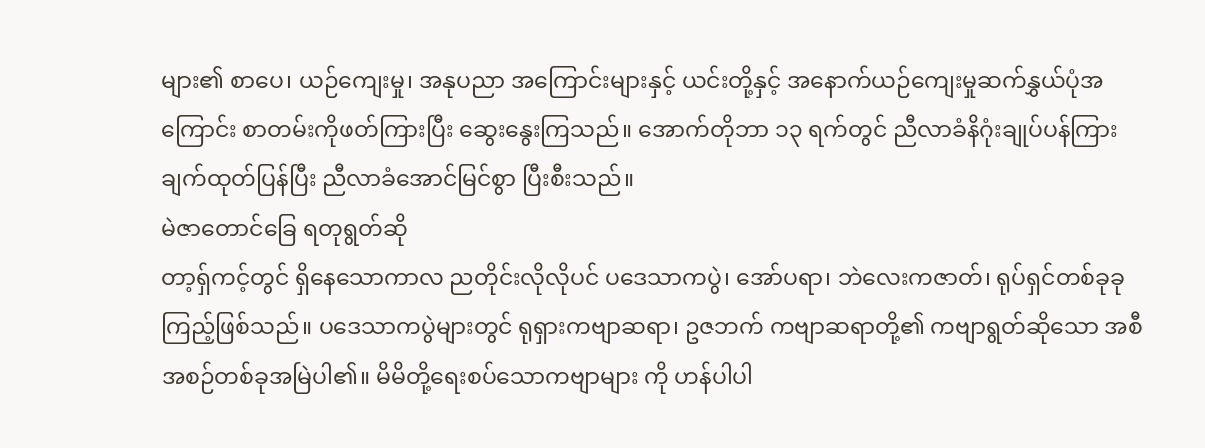များ၏ စာပေ၊ ယဉ်ကျေးမှု၊ အနုပညာ အကြောင်းများနှင့် ယင်းတို့နှင့် အနောက်ယဉ်ကျေးမှုဆက်နွှယ်ပုံအကြောင်း စာတမ်းကိုဖတ်ကြားပြီး ဆွေးနွေးကြသည်။ အောက်တိုဘာ ၁၃ ရက်တွင် ညီလာခံနိဂုံးချုပ်ပန်ကြားချက်ထုတ်ပြန်ပြီး ညီလာခံအောင်မြင်စွာ ပြီးစီးသည်။
မဲဇာတောင်ခြေ ရတုရွတ်ဆို
တာ့ရှ်ကင့်တွင် ရှိနေသောကာလ ညတိုင်းလိုလိုပင် ပဒေသာကပွဲ၊ အော်ပရာ၊ ဘဲလေးကဇာတ်၊ ရုပ်ရှင်တစ်ခုခု ကြည့်ဖြစ်သည်။ ပဒေသာကပွဲများတွင် ရုရှားကဗျာဆရာ၊ ဥဇဘက် ကဗျာဆရာတို့၏ ကဗျာရွတ်ဆိုသော အစီအစဉ်တစ်ခုအမြဲပါ၏။ မိမိတို့ရေးစပ်သောကဗျာများ ကို ဟန်ပါပါ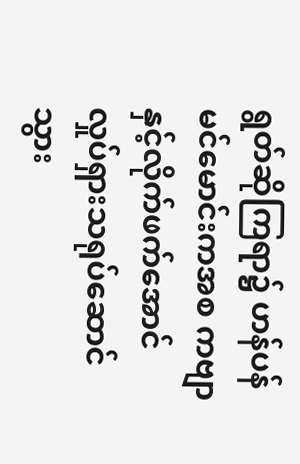ရွတ်ဆိုကြရာ၌ ဟန်ပန်မင်မောင်းကအစ ကဗျာနှင့်လိုက်ဖက်အောင် လှုပ်ရှားသရုပ်ဆောင်သွား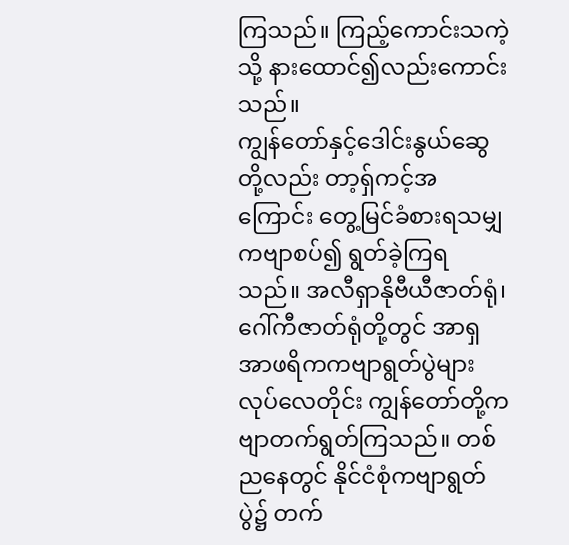ကြသည်။ ကြည့်ကောင်းသကဲ့သို့ နားထောင်၍လည်းကောင်းသည်။
ကျွန်တော်နှင့်ဒေါင်းနွယ်ဆွေတို့လည်း တာ့ရှ်ကင့်အကြောင်း တွေ့မြင်ခံစားရသမျှကဗျာစပ်၍ ရွတ်ခဲ့ကြရသည်။ အလီရှာနိုဗီယီဇာတ်ရုံ၊ ဂေါ်ကီဇာတ်ရုံတို့တွင် အာရှအာဖရိကကဗျာရွတ်ပွဲများ လုပ်လေတိုင်း ကျွန်တော်တို့ကဗျာတက်ရွတ်ကြသည်။ တစ်ညနေတွင် နိုင်ငံစုံကဗျာရွတ်ပွဲ၌ တက်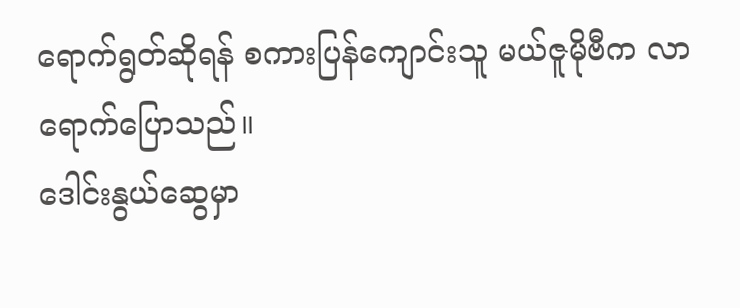ရောက်ရွတ်ဆိုရန် စကားပြန်ကျောင်းသူ မယ်ဇူမိုဗီက လာရောက်ပြောသည်။
ဒေါင်းနွယ်ဆွေမှာ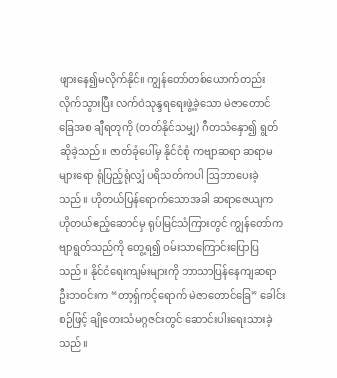ဖျားနေ၍မလိုက်နိုင်။ ကျွန်တော်တစ်ယောက်တည်းလိုက်သွားပြီး လက်ဝဲသုန္ဒရရေးဖွဲ့ခဲ့သော မဲဇာတောင်ခြေအစ ချီရတုကို (တတ်နိုင်သမျှ) ဂီတသံနှော၍ ရွတ်ဆိုခဲ့သည်။ ဇာတ်ခုံပေါ်မှ နိုင်ငံစုံ ကဗျာဆရာ ဆရာမများရော ရုံပြည့်ရုံလျှံ ပရိသတ်ကပါ ဩဘာပေးခဲ့သည်။ ဟိုတယ်ပြန်ရောက်သောအခါ ဆရာဇေယျက ဟိုတယ်ဧည့်ဆောင်မှ ရုပ်မြင်သံကြားတွင် ကျွန်တော်ကဗျာရွတ်သည်ကို တွေ့ရ၍ ဝမ်းသာကြောင်းပြောပြသည်။ နိုင်ငံရေးကျမ်းများကို ဘာသာပြန်နေကျဆရာဦးဘဝင်းက “တာ့ရှ်ကင့်ရောက် မဲဇာတောင်ခြေ” ခေါင်းစဉ်ဖြင့် ချိုတေးသံမဂ္ဂဇင်းတွင် ဆောင်းပါးရေးသားခဲ့သည်။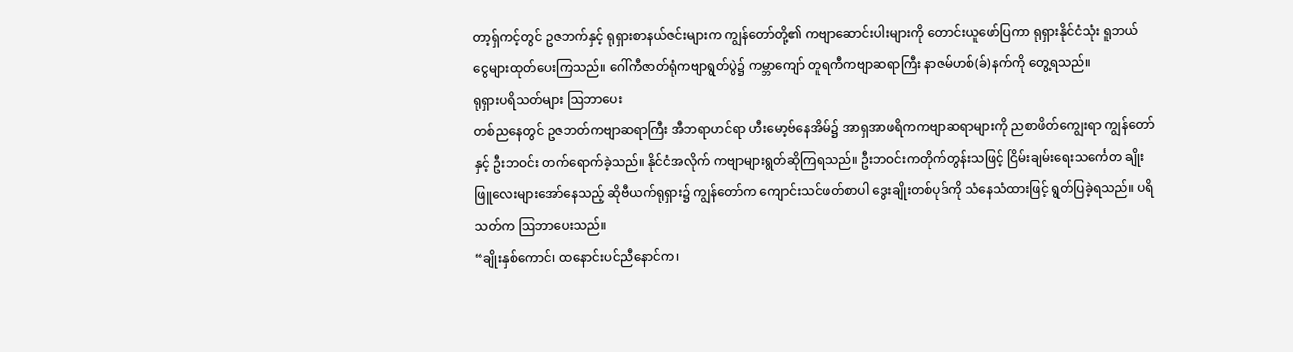တာ့ရှ်ကင့်တွင် ဥဇဘက်နှင့် ရုရှားစာနယ်ဇင်းများက ကျွန်တော်တို့၏ ကဗျာဆောင်းပါးများကို တောင်းယူဖော်ပြကာ ရုရှားနိုင်ငံသုံး ရူဘယ်ငွေများထုတ်ပေးကြသည်။ ဂေါ်ကီဇာတ်ရုံကဗျာရွတ်ပွဲ၌ ကမ္ဘာကျော် တူရကီကဗျာဆရာကြီး နာဇမ်ဟစ်(ခ်)နက်ကို တွေ့ရသည်။
ရုရှားပရိသတ်များ ဩဘာပေး
တစ်ညနေတွင် ဥဇဘတ်ကဗျာဆရာကြီး အီဘရာဟင်ရာ ဟီးမော့ဗ်နေအိမ်၌ အာရှအာဖရိကကဗျာဆရာများကို ညစာဖိတ်ကျွေးရာ ကျွန်တော်နှင့် ဦးဘဝင်း တက်ရောက်ခဲ့သည်။ နိုင်ငံအလိုက် ကဗျာများရွတ်ဆိုကြရသည်။ ဦးဘဝင်းကတိုက်တွန်းသဖြင့် ငြိမ်းချမ်းရေးသင်္ကေတ ချိုးဖြူလေးများအော်နေသည့် ဆိုဗီယက်ရုရှား၌ ကျွန်တော်က ကျောင်းသင်ဖတ်စာပါ ဒွေးချိုးတစ်ပုဒ်ကို သံနေသံထားဖြင့် ရွတ်ပြခဲ့ရသည်။ ပရိသတ်က ဩဘာပေးသည်။
“ချိုးနှစ်ကောင်၊ ထနောင်းပင်ညီနောင်က၊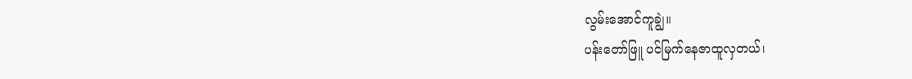လွမ်းအောင်ကူချွဲ။
ပန်းတော်ဖြူ ပင်မြက်နေဇာထူလှတယ်၊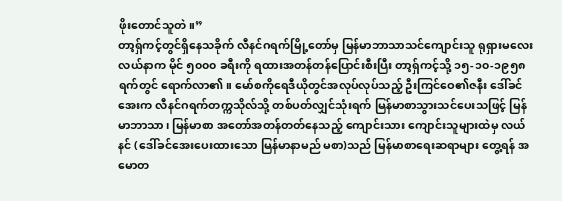ဖိုးတောင်သူတဲ။”
တာ့ရှ်ကင့်တွင်ရှိနေသခိုက် လီနင်ဂရက်မြို့တော်မှ မြန်မာဘာသာသင်ကျောင်းသူ ရုရှားမလေးလယ်နာက မိုင် ၅၀၀၀ ခရီးကို ရထားအတန်တန်ပြောင်းစီးပြီး တာ့ရှ်ကင့်သို့ ၁၅-၁၀-၁၉၅၈ ရက်တွင် ရောက်လာ၏။ မော်စကိုရေဒီယိုတွင်အလုပ်လုပ်သည့် ဦးကြင်ဝေ၏ဇနီး ဒေါ်ခင်အေးက လီနင်ဂရက်တက္ကသိုလ်သို့ တစ်ပတ်လျှင်သုံးရက် မြန်မာစာသွားသင်ပေးသဖြင့် မြန်မာဘာသာ၊ မြန်မာစာ အတော်အတန်တတ်နေသည့် ကျောင်းသား ကျောင်းသူများထဲမှ လယ်နင် (ဒေါ်ခင်အေးပေးထားသော မြန်မာနာမည် မစာ)သည် မြန်မာစာရေးဆရာများ တွေ့ရန် အမောတ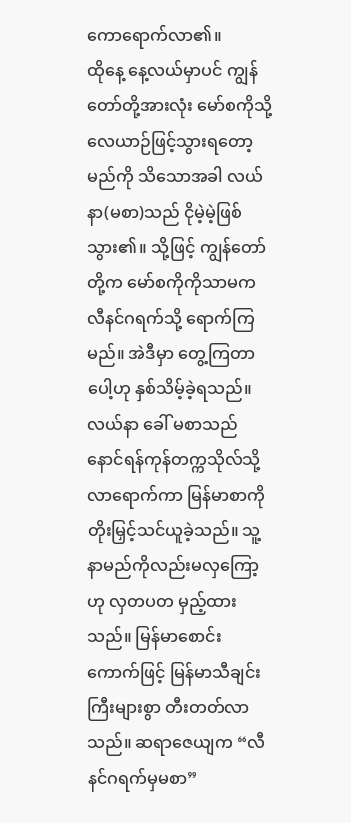ကောရောက်လာ၏။
ထိုနေ့ နေ့လယ်မှာပင် ကျွန်တော်တို့အားလုံး မော်စကိုသို့ လေယာဉ်ဖြင့်သွားရတော့မည်ကို သိသောအခါ လယ်နာ(မစာ)သည် ငိုမဲ့မဲ့ဖြစ်သွား၏။ သို့ဖြင့် ကျွန်တော်တို့က မော်စကိုကိုသာမက လီနင်ဂရက်သို့ ရောက်ကြမည်။ အဲဒီမှာ တွေ့ကြတာပေါ့ဟု နှစ်သိမ့်ခဲ့ရသည်။ လယ်နာ ခေါ် မစာသည် နောင်ရန်ကုန်တက္ကသိုလ်သို့ လာရောက်ကာ မြန်မာစာကိုတိုးမြှင့်သင်ယူခဲ့သည်။ သူ့နာမည်ကိုလည်းမလှကြော့ဟု လှတပတ မှည့်ထားသည်။ မြန်မာစောင်းကောက်ဖြင့် မြန်မာသီချင်းကြီးများစွာ တီးတတ်လာသည်။ ဆရာဇေယျက “လီနင်ဂရက်မှမစာ”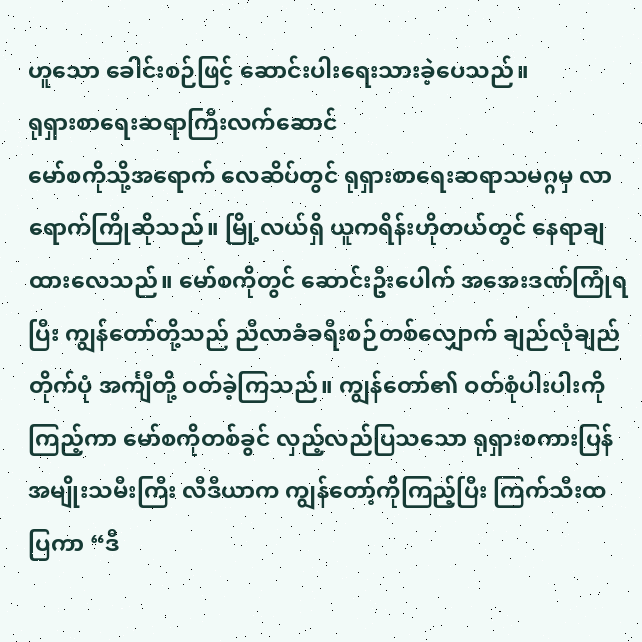ဟူသော ခေါင်းစဉ်ဖြင့် ဆောင်းပါးရေးသားခဲ့ပေသည်။
ရုရှားစာရေးဆရာကြီးလက်ဆောင်
မော်စကိုသို့အရောက် လေဆိပ်တွင် ရုရှားစာရေးဆရာသမဂ္ဂမှ လာရောက်ကြိုဆိုသည်။ မြို့လယ်ရှိ ယူကရိန်းဟိုတယ်တွင် နေရာချထားလေသည်။ မော်စကိုတွင် ဆောင်းဦးပေါက် အအေးဒဏ်ကြုံရပြီး ကျွန်တော်တို့သည် ညီလာခံခရီးစဉ်တစ်လျှောက် ချည်လုံချည်တိုက်ပုံ အင်္ကျီတို့ ဝတ်ခဲ့ကြသည်။ ကျွန်တော်၏ ဝတ်စုံပါးပါးကိုကြည့်ကာ မော်စကိုတစ်ခွင် လှည့်လည်ပြသသော ရုရှားစကားပြန် အမျိုးသမီးကြီး လီဒီယာက ကျွန်တော့်ကိုကြည့်ပြီး ကြက်သီးထပြကာ “ဒီ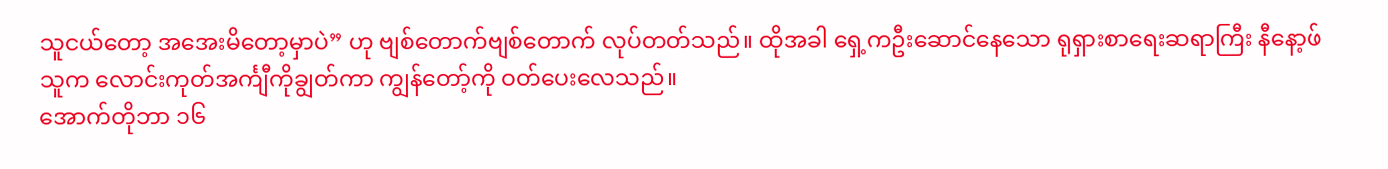သူငယ်တော့ အအေးမိတော့မှာပဲ” ဟု ဗျစ်တောက်ဗျစ်တောက် လုပ်တတ်သည်။ ထိုအခါ ရှေ့ကဦးဆောင်နေသော ရုရှားစာရေးဆရာကြီး နီနော့ဖ်သူက လောင်းကုတ်အင်္ကျီကိုချွတ်ကာ ကျွန်တော့်ကို ဝတ်ပေးလေသည်။
အောက်တိုဘာ ၁၆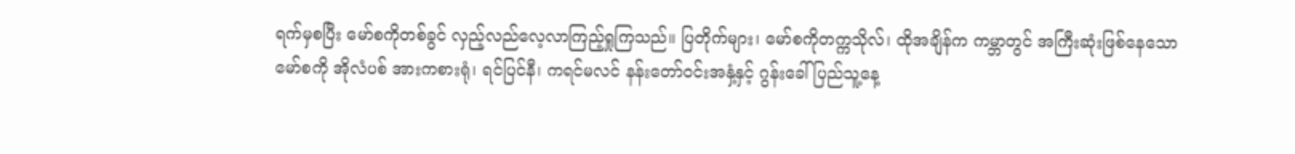ရက်မှစပြီး မော်စကိုတစ်ခွင် လှည့်လည်လေ့လာကြည့်ရှုကြသည်။ ပြတိုက်များ၊ မော်စကိုတက္ကသိုလ်၊ ထိုအချိန်က ကမ္ဘာတွင် အကြီးဆုံးဖြစ်နေသော မော်စကို အိုလံပစ် အားကစားရုံ၊ ရင်ပြင်နီ၊ ကရင်မလင် နန်းတော်ဝင်းအနှံ့နှင့် ဂွန်းခေါ် ပြည်သူ့နေ့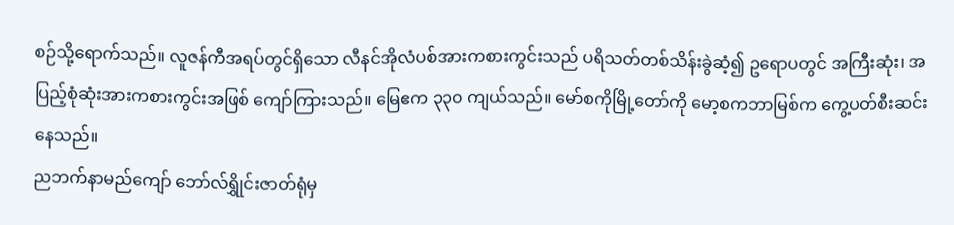စဉ်သို့ရောက်သည်။ လူဇန်ကီအရပ်တွင်ရှိသော လီနင်အိုလံပစ်အားကစားကွင်းသည် ပရိသတ်တစ်သိန်းခွဲဆံ့၍ ဥရောပတွင် အကြီးဆုံး၊ အပြည့်စုံဆုံးအားကစားကွင်းအဖြစ် ကျော်ကြားသည်။ မြေဧက ၃၃၀ ကျယ်သည်။ မော်စကိုမြို့တော်ကို မော့စကဘာမြစ်က ကွေ့ပတ်စီးဆင်းနေသည်။
ညဘက်နာမည်ကျော် ဘော်လ်ရွှိုင်းဇာတ်ရုံမှ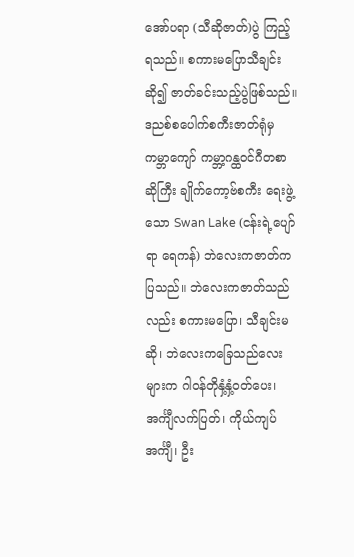အော်ပရာ (သီဆိုဇာတ်)ပွဲ ကြည့်ရသည်။ စကားမပြောသီချင်းဆို၍ ဇာတ်ခင်းသည့်ပွဲဖြစ်သည်။ ဒညစ်စပေါက်စကီးဇာတ်ရုံမှ ကမ္ဘာကျော် ကမ္ဘာ့ဂန္ထဝင်ဂီတစာဆိုကြီး ချိုက်ကော့ဗ်စကီး ရေးဖွဲ့သော Swan Lake (ငန်းရဲ့ပျော်ရာ ရေကန်) ဘဲလေးကဇာတ်ကပြသည်။ ဘဲလေးကဇာတ်သည်လည်း စကားမပြော၊ သီချင်းမဆို၊ ဘဲလေးကခြေသည်လေးများက ဂါဝန်တိုနှံ့နှံ့ဝတ်ပေး၊ အင်္ကျီလက်ပြတ်၊ ကိုယ်ကျပ်အင်္ကျီ၊ ဦး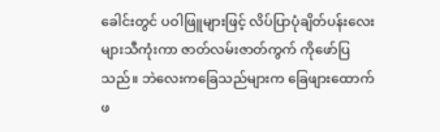ခေါင်းတွင် ပဝါဖြူများဖြင့် လိပ်ပြာပုံချိတ်ပန်းလေးများသီကုံးကာ ဇာတ်လမ်းဇာတ်ကွက် ကိုဖော်ပြသည်။ ဘဲလေးကခြေသည်များက ခြေဖျားထောက်ဖ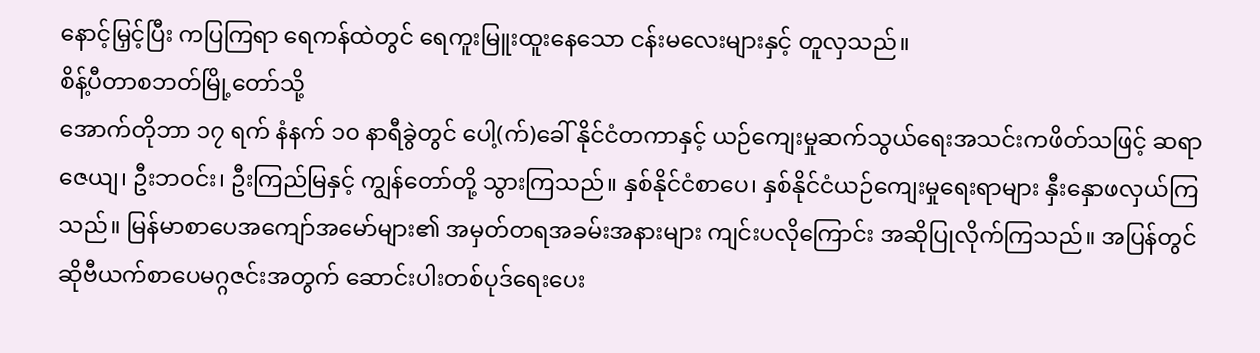နောင့်မြှင့်ပြီး ကပြကြရာ ရေကန်ထဲတွင် ရေကူးမြူးထူးနေသော ငန်းမလေးများနှင့် တူလှသည်။
စိန့်ပီတာစဘတ်မြို့တော်သို့
အောက်တိုဘာ ၁၇ ရက် နံနက် ၁၀ နာရီခွဲတွင် ပေါ့(က်)ခေါ် နိုင်ငံတကာနှင့် ယဉ်ကျေးမှုဆက်သွယ်ရေးအသင်းကဖိတ်သဖြင့် ဆရာဇေယျ၊ ဦးဘဝင်း၊ ဦးကြည်မြနှင့် ကျွန်တော်တို့ သွားကြသည်။ နှစ်နိုင်ငံစာပေ၊ နှစ်နိုင်ငံယဉ်ကျေးမှုရေးရာများ နှီးနှောဖလှယ်ကြသည်။ မြန်မာစာပေအကျော်အမော်များ၏ အမှတ်တရအခမ်းအနားများ ကျင်းပလိုကြောင်း အဆိုပြုလိုက်ကြသည်။ အပြန်တွင် ဆိုဗီယက်စာပေမဂ္ဂဇင်းအတွက် ဆောင်းပါးတစ်ပုဒ်ရေးပေး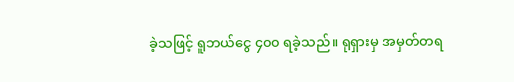ခဲ့သဖြင့် ရူဘယ်ငွေ ၄၀၀ ရခဲ့သည်။ ရုရှားမှ အမှတ်တရ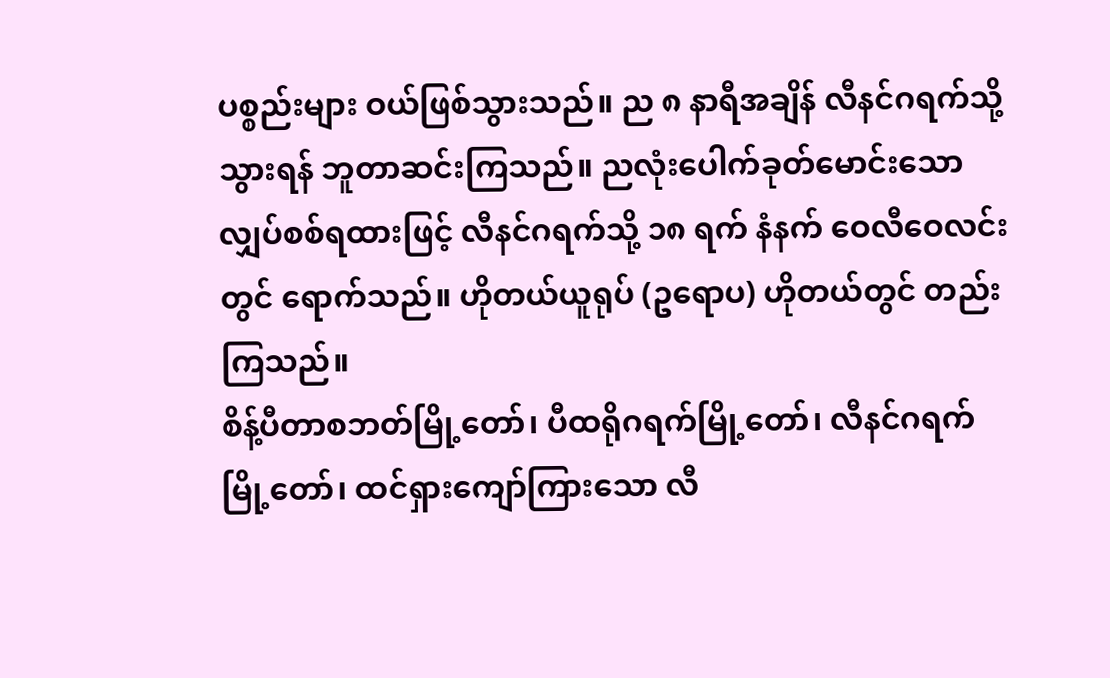ပစ္စည်းများ ဝယ်ဖြစ်သွားသည်။ ည ၈ နာရီအချိန် လီနင်ဂရက်သို့သွားရန် ဘူတာဆင်းကြသည်။ ညလုံးပေါက်ခုတ်မောင်းသော လျှပ်စစ်ရထားဖြင့် လီနင်ဂရက်သို့ ၁၈ ရက် နံနက် ဝေလီဝေလင်းတွင် ရောက်သည်။ ဟိုတယ်ယူရုပ် (ဥရောပ) ဟိုတယ်တွင် တည်းကြသည်။
စိန့်ပီတာစဘတ်မြို့တော်၊ ပီထရိုဂရက်မြို့တော်၊ လီနင်ဂရက်မြို့တော်၊ ထင်ရှားကျော်ကြားသော လီ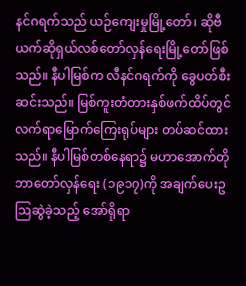နင်ဂရက်သည် ယဉ်ကျေးမှုမြို့တော်၊ ဆိုဗီယက်ဆိုရှယ်လစ်တော်လှန်ရေးမြို့တော်ဖြစ်သည်။ နီပါမြစ်က လီနင်ဂရက်ကို ခွေပတ်စီးဆင်းသည်။ မြစ်ကူးတံတားနှစ်ဖက်ထိပ်တွင် လက်ရာမြောက်ကြေးရုပ်များ တပ်ဆင်ထားသည်။ နီပါမြစ်တစ်နေရာ၌ မဟာအောက်တိုဘာတော်လှန်ရေး (၁၉၁၇)ကို အချက်ပေးဥဩဆွဲခဲ့သည့် အော်ရိုရာ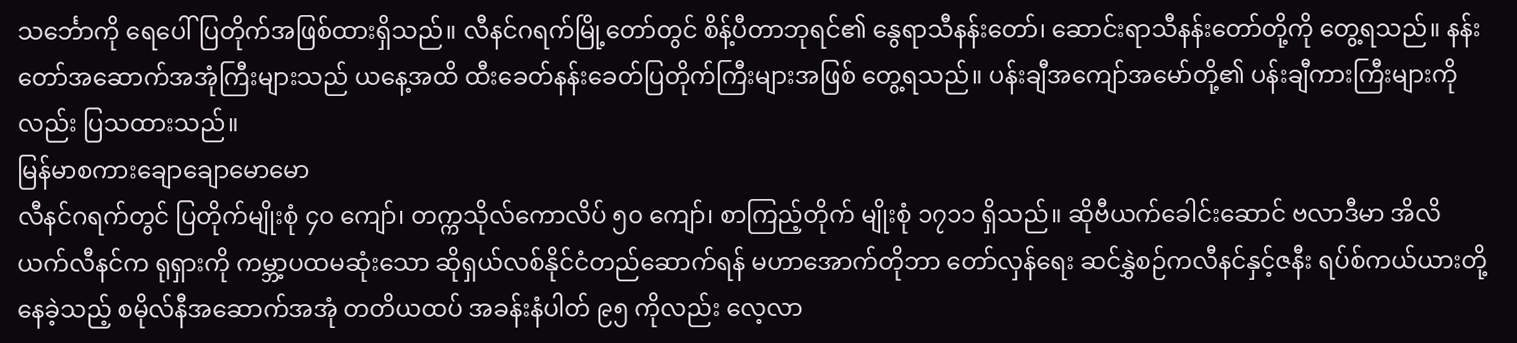သင်္ဘောကို ရေပေါ်ပြတိုက်အဖြစ်ထားရှိသည်။ လီနင်ဂရက်မြို့တော်တွင် စိန့်ပီတာဘုရင်၏ နွေရာသီနန်းတော်၊ ဆောင်းရာသီနန်းတော်တို့ကို တွေ့ရသည်။ နန်းတော်အဆောက်အအုံကြီးများသည် ယနေ့အထိ ထီးခေတ်နန်းခေတ်ပြတိုက်ကြီးများအဖြစ် တွေ့ရသည်။ ပန်းချီအကျော်အမော်တို့၏ ပန်းချီကားကြီးများကိုလည်း ပြသထားသည်။
မြန်မာစကားချောချောမောမော
လီနင်ဂရက်တွင် ပြတိုက်မျိုးစုံ ၄၀ ကျော်၊ တက္ကသိုလ်ကောလိပ် ၅၀ ကျော်၊ စာကြည့်တိုက် မျိုးစုံ ၁၇၁၁ ရှိသည်။ ဆိုဗီယက်ခေါင်းဆောင် ဗလာဒီမာ အိလိယက်လီနင်က ရုရှားကို ကမ္ဘာ့ပထမဆုံးသော ဆိုရှယ်လစ်နိုင်ငံတည်ဆောက်ရန် မဟာအောက်တိုဘာ တော်လှန်ရေး ဆင်နွှဲစဉ်ကလီနင်နှင့်ဇနီး ရပ်စ်ကယ်ယားတို့နေခဲ့သည့် စမိုလ်နီအဆောက်အအုံ တတိယထပ် အခန်းနံပါတ် ၉၅ ကိုလည်း လေ့လာ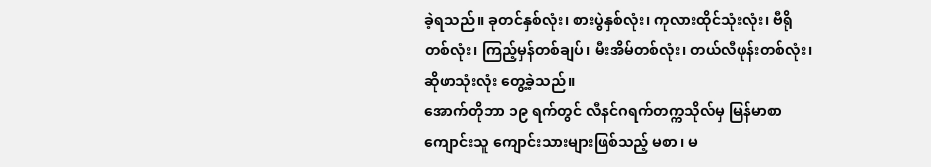ခဲ့ရသည်။ ခုတင်နှစ်လုံး၊ စားပွဲနှစ်လုံး၊ ကုလားထိုင်သုံးလုံး၊ ဗီရိုတစ်လုံး၊ ကြည့်မှန်တစ်ချပ်၊ မီးအိမ်တစ်လုံး၊ တယ်လီဖုန်းတစ်လုံး၊ ဆိုဖာသုံးလုံး တွေ့ခဲ့သည်။
အောက်တိုဘာ ၁၉ ရက်တွင် လီနင်ဂရက်တက္ကသိုလ်မှ မြန်မာစာကျောင်းသူ ကျောင်းသားများဖြစ်သည့် မစာ၊ မ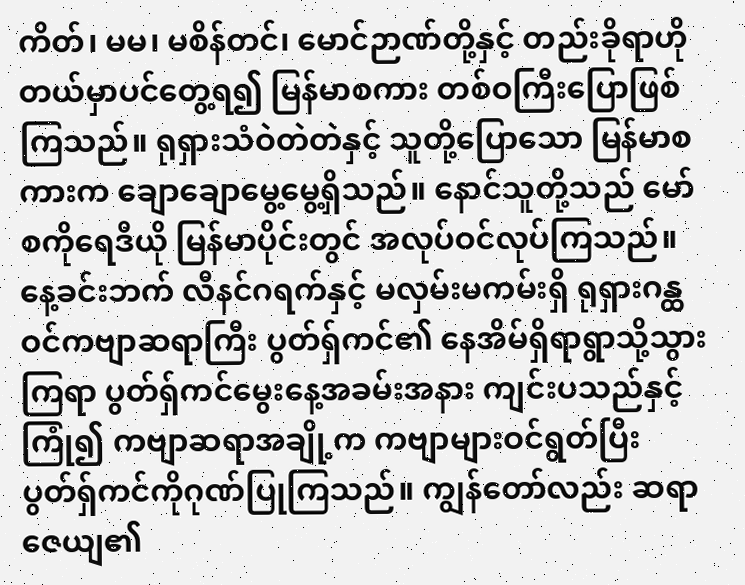ကိတ်၊ မမ၊ မစိန်တင်၊ မောင်ဉာဏ်တို့နှင့် တည်းခိုရာဟိုတယ်မှာပင်တွေ့ရ၍ မြန်မာစကား တစ်ဝကြီးပြောဖြစ်ကြသည်။ ရုရှားသံဝဲတဲတဲနှင့် သူတို့ပြောသော မြန်မာစကားက ချောချောမွေ့မွေ့ရှိသည်။ နောင်သူတို့သည် မော်စကိုရေဒီယို မြန်မာပိုင်းတွင် အလုပ်ဝင်လုပ်ကြသည်။ နေ့ခင်းဘက် လီနင်ဂရက်နှင့် မလှမ်းမကမ်းရှိ ရုရှားဂန္ထဝင်ကဗျာဆရာကြီး ပွတ်ရှ်ကင်၏ နေအိမ်ရှိရာရွာသို့သွားကြရာ ပွတ်ရှ်ကင်မွေးနေ့အခမ်းအနား ကျင်းပသည်နှင့်ကြုံ၍ ကဗျာဆရာအချို့က ကဗျာများဝင်ရွတ်ပြီး ပွတ်ရှ်ကင်ကိုဂုဏ်ပြုကြသည်။ ကျွန်တော်လည်း ဆရာဇေယျ၏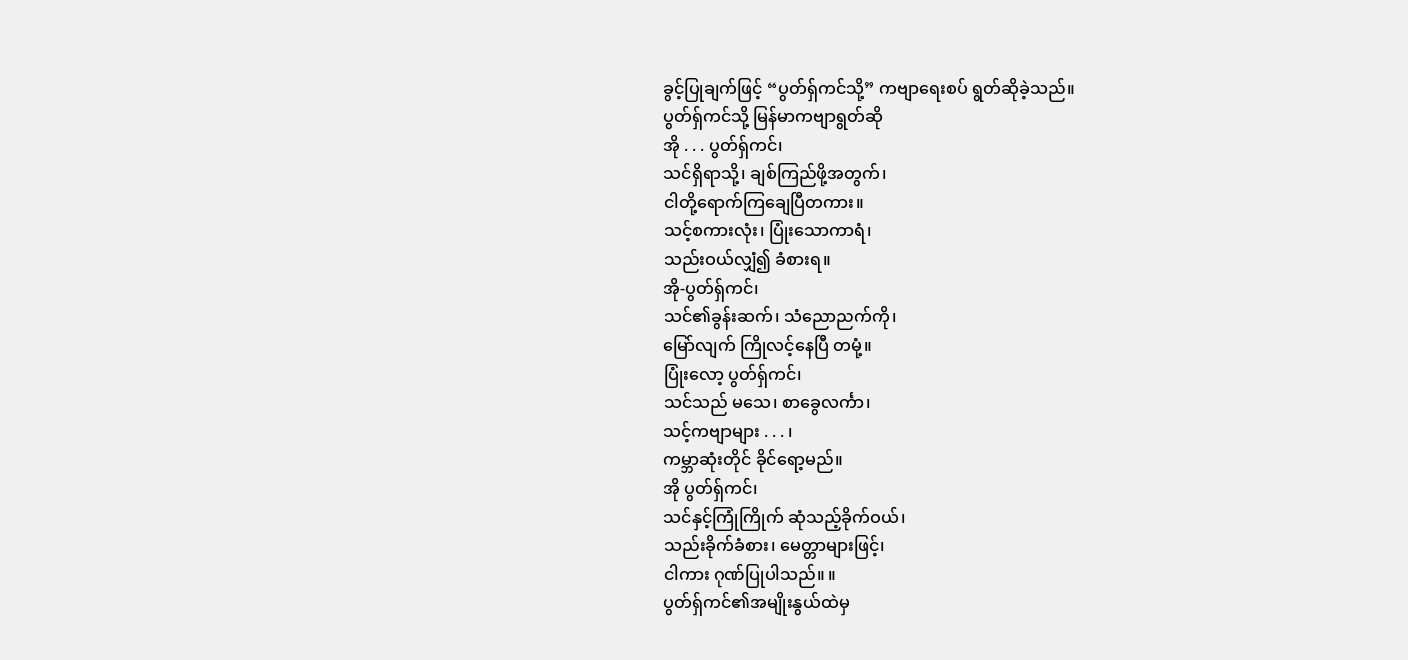ခွင့်ပြုချက်ဖြင့် “ပွတ်ရှ်ကင်သို့” ကဗျာရေးစပ် ရွတ်ဆိုခဲ့သည်။
ပွတ်ရှ်ကင်သို့ မြန်မာကဗျာရွတ်ဆို
အို . . . ပွတ်ရှ်ကင်၊
သင်ရှိရာသို့၊ ချစ်ကြည်ဖို့အတွက်၊
ငါတို့ရောက်ကြချေပြီတကား။
သင့်စကားလုံး၊ ပြုံးသောကာရံ၊
သည်းဝယ်လျှံ၍ ခံစားရ။
အို-ပွတ်ရှ်ကင်၊
သင်၏ခွန်းဆက်၊ သံညောညက်ကို၊
မြော်လျက် ကြိုလင့်နေပြီ တမုံ့။
ပြုံးလော့ ပွတ်ရှ်ကင်၊
သင်သည် မသေ၊ စာခွေလင်္ကာ၊
သင့်ကဗျာများ . . . ၊
ကမ္ဘာဆုံးတိုင် ခိုင်ရော့မည်။
အို ပွတ်ရှ်ကင်၊
သင်နှင့်ကြုံကြိုက် ဆုံသည့်ခိုက်ဝယ်၊
သည်းခိုက်ခံစား၊ မေတ္တာများဖြင့်၊
ငါကား ဂုဏ်ပြုပါသည်။ ။
ပွတ်ရှ်ကင်၏အမျိုးနွယ်ထဲမှ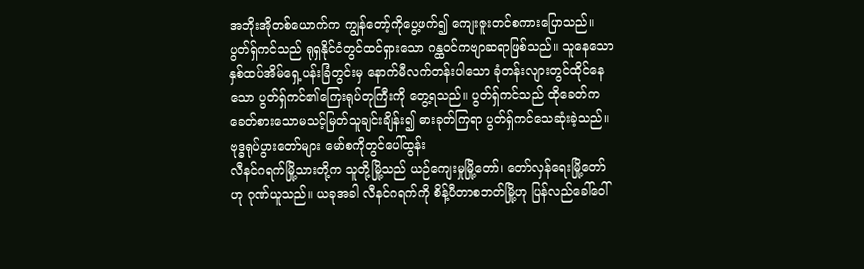အဘိုးအိုတစ်ယောက်က ကျွန်တော့်ကိုပွေ့ဖက်၍ ကျေးဇူးတင်စကားပြောသည်။ ပွတ်ရှ်ကင်သည် ရုရှနိုင်ငံတွင်ထင်ရှားသော ဂန္ထဝင်ကဗျာဆရာဖြစ်သည်။ သူနေသော နှစ်ထပ်အိမ်ရှေ့ပန်းခြံတွင်းမှ နောက်မီလက်တန်းပါသော ခုံတန်းလျားတွင်ထိုင်နေသော ပွတ်ရှ်ကင်၏ကြေးရုပ်တုကြီးကို တွေ့ရသည်။ ပွတ်ရှ်ကင်သည် ထိုခေတ်က ခေတ်စားသောမသင့်မြတ်သူချင်းချိန်း၍ ဓားခုတ်ကြရာ ပွတ်ရှ်ကင်သေဆုံးခဲ့သည်။
ဗုဒ္ဓရုပ်ပွားတော်များ မော်စကိုတွင်ပေါ်ထွန်း
လီနင်ဂရက်မြို့သားတို့က သူတို့မြို့သည် ယဉ်ကျေးမှုမြို့တော်၊ တော်လှန်ရေးမြို့တော်ဟု ဂုဏ်ယူသည်။ ယခုအခါ လီနင်ဂရက်ကို စိန့်ပီတာစဘတ်မြို့ဟု ပြန်လည်ခေါ်ဝေါ်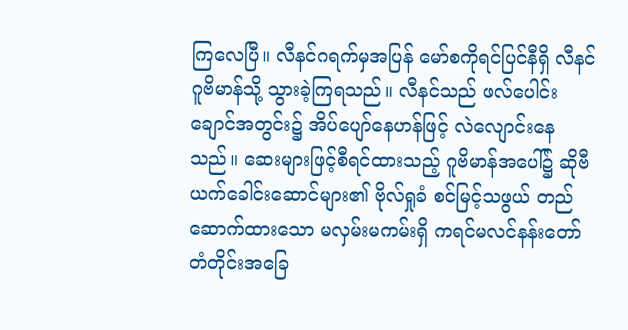ကြလေပြီ။ လီနင်ဂရက်မှအပြန် မော်စကိုရင်ပြင်နီရှိ လီနင်ဂူဗိမာန်သို့ သွားခဲ့ကြရသည်။ လီနင်သည် ဖလ်ပေါင်းချောင်အတွင်း၌ အိပ်ပျော်နေဟန်ဖြင့် လဲလျောင်းနေသည်။ ဆေးများဖြင့်စီရင်ထားသည့် ဂူဗိမာန်အပေါ်၌ ဆိုဗီယက်ခေါင်းဆောင်များ၏ ဗိုလ်ရှုခံ စင်မြင့်သဖွယ် တည်ဆောက်ထားသော မလှမ်းမကမ်းရှိ ကရင်မလင်နန်းတော် တံတိုင်းအခြေ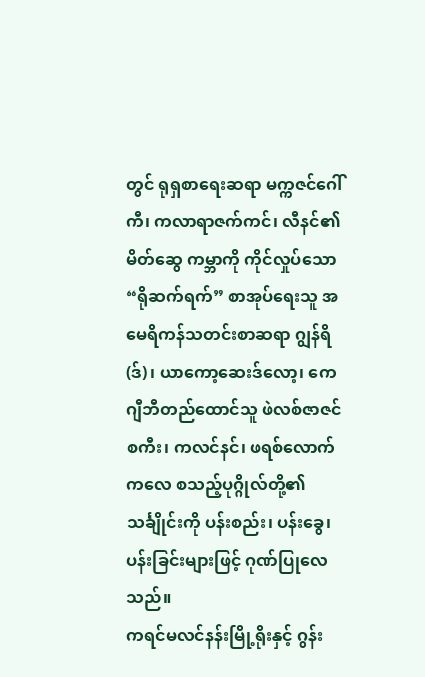တွင် ရုရှစာရေးဆရာ မက္ကဇင်ဂေါ်ကီ၊ ကလာရာဇက်ကင်၊ လီနင်၏မိတ်ဆွေ ကမ္ဘာကို ကိုင်လှုပ်သော “ရိုဆက်ရက်” စာအုပ်ရေးသူ အမေရိကန်သတင်းစာဆရာ ဂျွန်ရိ(ဒ်)၊ ယာကော့ဆေးဒ်လော့၊ ကေဂျီဘီတည်ထောင်သူ ဖဲလစ်ဇာဇင်စကီး၊ ကလင်နင်၊ ဖရစ်လောက်ကလေ စသည့်ပုဂ္ဂိုလ်တို့၏ သင်္ချိုင်းကို ပန်းစည်း၊ ပန်းခွေ၊ ပန်းခြင်းများဖြင့် ဂုဏ်ပြုလေသည်။
ကရင်မလင်နန်းမြို့ရိုးနှင့် ဂွန်း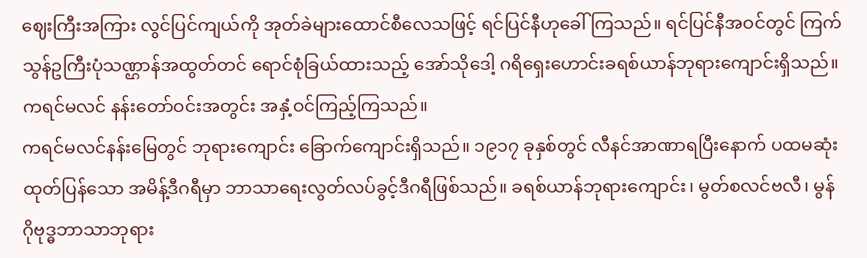ဈေးကြီးအကြား လွင်ပြင်ကျယ်ကို အုတ်ခဲများထောင်စီလေသဖြင့် ရင်ပြင်နီဟုခေါ်ကြသည်။ ရင်ပြင်နီအဝင်တွင် ကြက်သွန်ဥကြီးပုံသဏ္ဌာန်အထွတ်တင် ရောင်စုံခြယ်ထားသည့် အော်သိုဒေါ့ ဂရိရှေးဟောင်းခရစ်ယာန်ဘုရားကျောင်းရှိသည်။ ကရင်မလင် နန်းတော်ဝင်းအတွင်း အနှံ့ဝင်ကြည့်ကြသည်။
ကရင်မလင်နန်းမြေတွင် ဘုရားကျောင်း ခြောက်ကျောင်းရှိသည်။ ၁၉၁၇ ခုနှစ်တွင် လီနင်အာဏာရပြီးနောက် ပထမဆုံးထုတ်ပြန်သော အမိန့်ဒီဂရီမှာ ဘာသာရေးလွတ်လပ်ခွင့်ဒီဂရီဖြစ်သည်။ ခရစ်ယာန်ဘုရားကျောင်း၊ မွတ်စလင်ဗလီ၊ မွန်ဂိုဗုဒ္ဓဘာသာဘုရား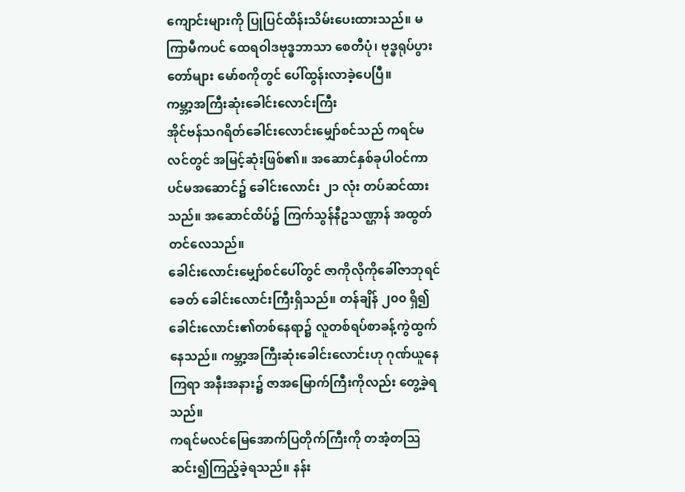ကျောင်းများကို ပြုပြင်ထိန်းသိမ်းပေးထားသည်။ မကြာမီကပင် ထေရဝါဒဗုဒ္ဓဘာသာ စေတီပုံ၊ ဗုဒ္ဓရုပ်ပွားတော်များ မော်စကိုတွင် ပေါ်ထွန်းလာခဲ့ပေပြီ။
ကမ္ဘာ့အကြီးဆုံးခေါင်းလောင်းကြီး
အိုင်ဗန်သဂရိတ်ခေါင်းလောင်းမျှော်စင်သည် ကရင်မလင်တွင် အမြင့်ဆုံးဖြစ်၏။ အဆောင်နှစ်ခုပါဝင်ကာ ပင်မအဆောင်၌ ခေါင်းလောင်း ၂၁ လုံး တပ်ဆင်ထားသည်။ အဆောင်ထိပ်၌ ကြက်သွန်နီဥသဏ္ဌာန် အထွတ်တင်လေသည်။
ခေါင်းလောင်းမျှော်စင်ပေါ်တွင် ဇာကိုလိုကိုခေါ်ဇာဘုရင်ခေတ် ခေါင်းလောင်းကြီးရှိသည်။ တန်ချိန် ၂၀၀ ရှိ၍ ခေါင်းလောင်း၏တစ်နေရာ၌ လူတစ်ရပ်စာခန့်ကွဲထွက်နေသည်။ ကမ္ဘာ့အကြီးဆုံးခေါင်းလောင်းဟု ဂုဏ်ယူနေကြရာ အနီးအနား၌ ဇာအမြောက်ကြီးကိုလည်း တွေ့ခဲ့ရသည်။
ကရင်မလင်မြေအောက်ပြတိုက်ကြီးကို တအံ့တဩဆင်း၍ကြည့်ခဲ့ရသည်။ နန်း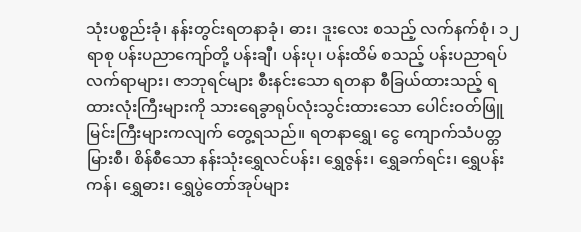သုံးပစ္စည်းခုံ၊ နန်းတွင်းရတနာခုံ၊ ဓား၊ ဒူးလေး စသည့် လက်နက်စုံ၊ ၁၂ ရာစု ပန်းပညာကျော်တို့ ပန်းချီ၊ ပန်းပု၊ ပန်းထိမ် စသည့် ပန်းပညာရပ် လက်ရာများ၊ ဇာဘုရင်များ စီးနင်းသော ရတနာ စီခြယ်ထားသည့် ရထားလုံးကြီးများကို သားရေခွာရုပ်လုံးသွင်းထားသော ပေါင်းဝတ်ဖြူမြင်းကြီးများကလျက် တွေ့ရသည်။ ရတနာရွှေ၊ ငွေ ကျောက်သံပတ္တမြားစီ၊ စိန်စီသော နန်းသုံးရွှေလင်ပန်း၊ ရွှေဇွန်း၊ ရွှေခက်ရင်း၊ ရွှေပန်းကန်၊ ရွှေဓား၊ ရွှေပွဲတော်အုပ်များ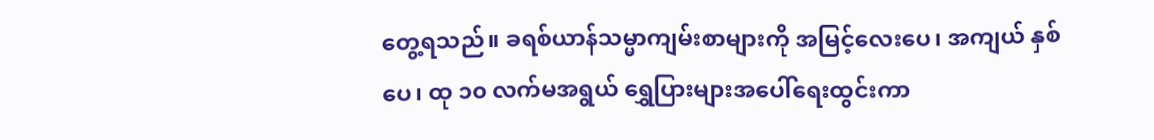တွေ့ရသည်။ ခရစ်ယာန်သမ္မာကျမ်းစာများကို အမြင့်လေးပေ၊ အကျယ် နှစ်ပေ၊ ထု ၁၀ လက်မအရွယ် ရွှေပြားများအပေါ်ရေးထွင်းကာ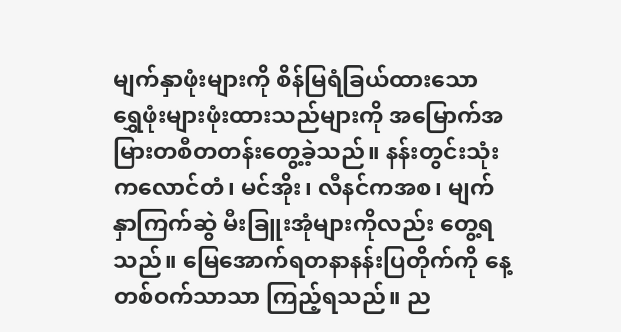မျက်နှာဖုံးများကို စိန်မြရံခြယ်ထားသော ရွှေဖုံးများဖုံးထားသည်များကို အမြောက်အမြားတစီတတန်းတွေ့ခဲ့သည်။ နန်းတွင်းသုံး ကလောင်တံ၊ မင်အိုး၊ လီနင်ကအစ၊ မျက်နှာကြက်ဆွဲ မီးခြူးအုံများကိုလည်း တွေ့ရသည်။ မြေအောက်ရတနာနန်းပြတိုက်ကို နေ့တစ်ဝက်သာသာ ကြည့်ရသည်။ ည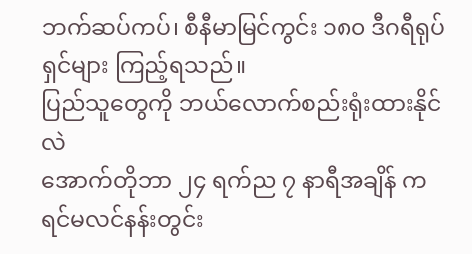ဘက်ဆပ်ကပ်၊ စီနီမာမြင်ကွင်း ၁၈၀ ဒီဂရီရုပ်ရှင်များ ကြည့်ရသည်။
ပြည်သူတွေကို ဘယ်လောက်စည်းရုံးထားနိုင်လဲ
အောက်တိုဘာ ၂၄ ရက်ည ၇ နာရီအချိန် ကရင်မလင်နန်းတွင်း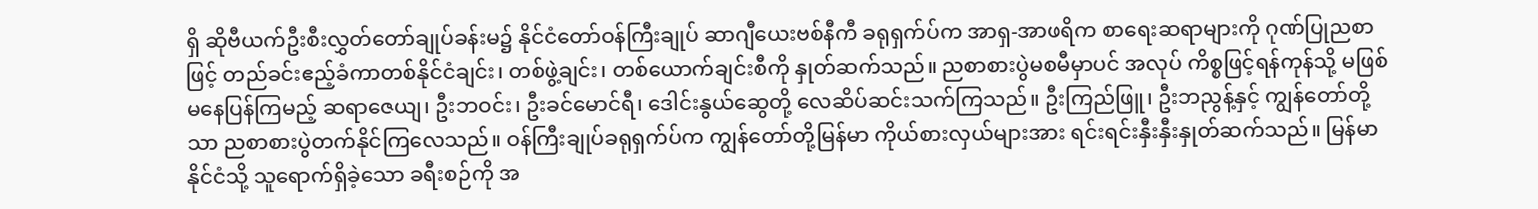ရှိ ဆိုဗီယက်ဦးစီးလွှတ်တော်ချုပ်ခန်းမ၌ နိုင်ငံတော်ဝန်ကြီးချုပ် ဆာဂျီယေးဗစ်နီကီ ခရုရှက်ပ်က အာရှ-အာဖရိက စာရေးဆရာများကို ဂုဏ်ပြုညစာဖြင့် တည်ခင်းဧည့်ခံကာတစ်နိုင်ငံချင်း၊ တစ်ဖွဲ့ချင်း၊ တစ်ယောက်ချင်းစီကို နှုတ်ဆက်သည်။ ညစာစားပွဲမစမီမှာပင် အလုပ် ကိစ္စဖြင့်ရန်ကုန်သို့ မဖြစ်မနေပြန်ကြမည့် ဆရာဇေယျ၊ ဦးဘဝင်း၊ ဦးခင်မောင်ရီ၊ ဒေါင်းနွယ်ဆွေတို့ လေဆိပ်ဆင်းသက်ကြသည်။ ဦးကြည်ဖြူ၊ ဦးဘညွန့်နှင့် ကျွန်တော်တို့သာ ညစာစားပွဲတက်နိုင်ကြလေသည်။ ဝန်ကြီးချုပ်ခရုရှက်ပ်က ကျွန်တော်တို့မြန်မာ ကိုယ်စားလှယ်များအား ရင်းရင်းနှီးနှီးနှုတ်ဆက်သည်။ မြန်မာနိုင်ငံသို့ သူရောက်ရှိခဲ့သော ခရီးစဉ်ကို အ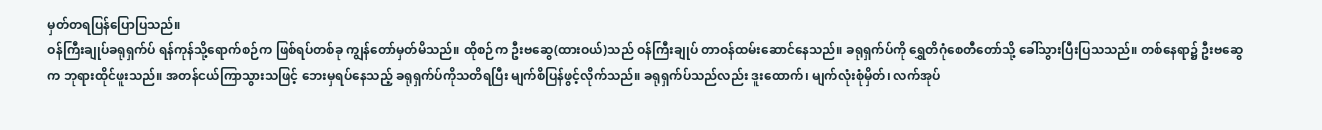မှတ်တရပြန်ပြောပြသည်။
ဝန်ကြီးချုပ်ခရုရှက်ပ် ရန်ကုန်သို့ရောက်စဉ်က ဖြစ်ရပ်တစ်ခု ကျွန်တော်မှတ်မိသည်။ ထိုစဉ်က ဦးဗဆွေ(ထားဝယ်)သည် ဝန်ကြီးချုပ် တာဝန်ထမ်းဆောင်နေသည်။ ခရုရှက်ပ်ကို ရွှေတိဂုံစေတီတော်သို့ ခေါ်သွားပြီးပြသသည်။ တစ်နေရာ၌ ဦးဗဆွေက ဘုရားထိုင်ဖူးသည်။ အတန်ငယ်ကြာသွားသဖြင့် ဘေးမှရပ်နေသည့် ခရုရှက်ပ်ကိုသတိရပြီး မျက်စိပြန်ဖွင့်လိုက်သည်။ ခရုရှက်ပ်သည်လည်း ဒူးထောက်၊ မျက်လုံးစုံမှိတ်၊ လက်အုပ်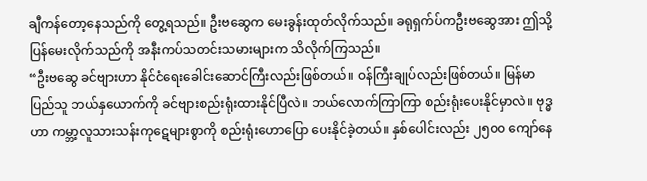ချီကန်တော့နေသည်ကို တွေ့ရသည်။ ဦးဗဆွေက မေးခွန်းထုတ်လိုက်သည်။ ခရုရှက်ပ်ကဦးဗဆွေအား ဤသို့ ပြန်မေးလိုက်သည်ကို အနီးကပ်သတင်းသမားများက သိလိုက်ကြသည်။
“ဦးဗဆွေ ခင်ဗျားဟာ နိုင်ငံရေးခေါင်းဆောင်ကြီးလည်းဖြစ်တယ်။ ဝန်ကြီးချုပ်လည်းဖြစ်တယ်။ မြန်မာပြည်သူ ဘယ်နှယောက်ကို ခင်ဗျားစည်းရုံးထားနိုင်ပြီလဲ။ ဘယ်လောက်ကြာကြာ စည်းရုံးပေးနိုင်မှာလဲ။ ဗုဒ္ဓဟာ ကမ္ဘာ့လူသားသန်းကုဋေများစွာကို စည်းရုံးဟောပြော ပေးနိုင်ခဲ့တယ်။ နှစ်ပေါင်းလည်း ၂၅၀၀ ကျော်နေ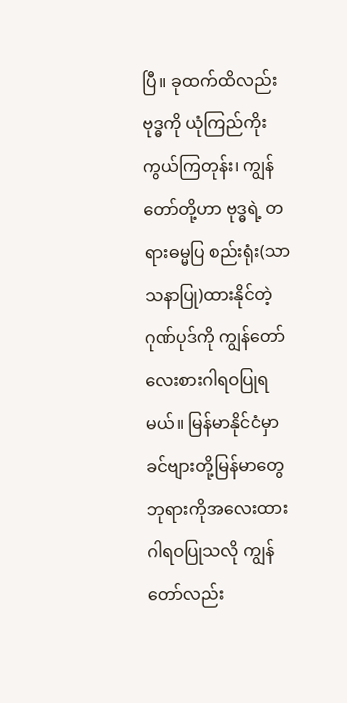ပြီ။ ခုထက်ထိလည်း ဗုဒ္ဓကို ယုံကြည်ကိုးကွယ်ကြတုန်း၊ ကျွန်တော်တို့ဟာ ဗုဒ္ဓရဲ့ တရားဓမ္မပြ စည်းရုံး(သာသနာပြု)ထားနိုင်တဲ့ ဂုဏ်ပုဒ်ကို ကျွန်တော်လေးစားဂါရဝပြုရမယ်။ မြန်မာနိုင်ငံမှာ ခင်ဗျားတို့မြန်မာတွေ ဘုရားကိုအလေးထားဂါရဝပြုသလို ကျွန်တော်လည်း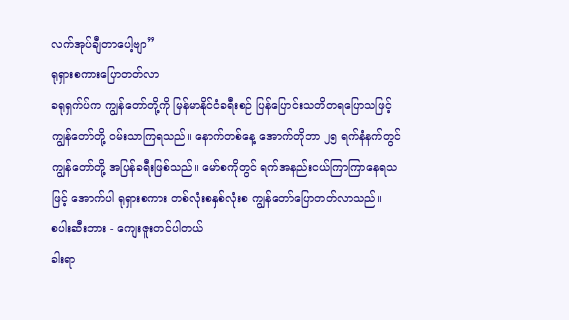လက်အုပ်ချီတာပေါ့ဗျာ”
ရုရှားစကားပြောတတ်လာ
ခရုရှက်ပ်က ကျွန်တော်တို့ကို မြန်မာနိုင်ငံခရီးစဉ် ပြန်ပြောင်းသတိတရပြောသဖြင့် ကျွန်တော်တို့ ဝမ်းသာကြရသည်။ နောက်တစ်နေ့ အောက်တိုဘာ ၂၅ ရက်နံနက်တွင် ကျွန်တော်တို့ အပြန်ခရီးဖြစ်သည်။ မော်စကိုတွင် ရက်အနည်းငယ်ကြာကြာနေရသဖြင့် အောက်ပါ ရုရှားစကား တစ်လုံးစနှစ်လုံးစ ကျွန်တော်ပြောတတ်လာသည်။
စပါးဆီးဘား - ကျေးဇူးတင်ပါတယ်
ခါးရာ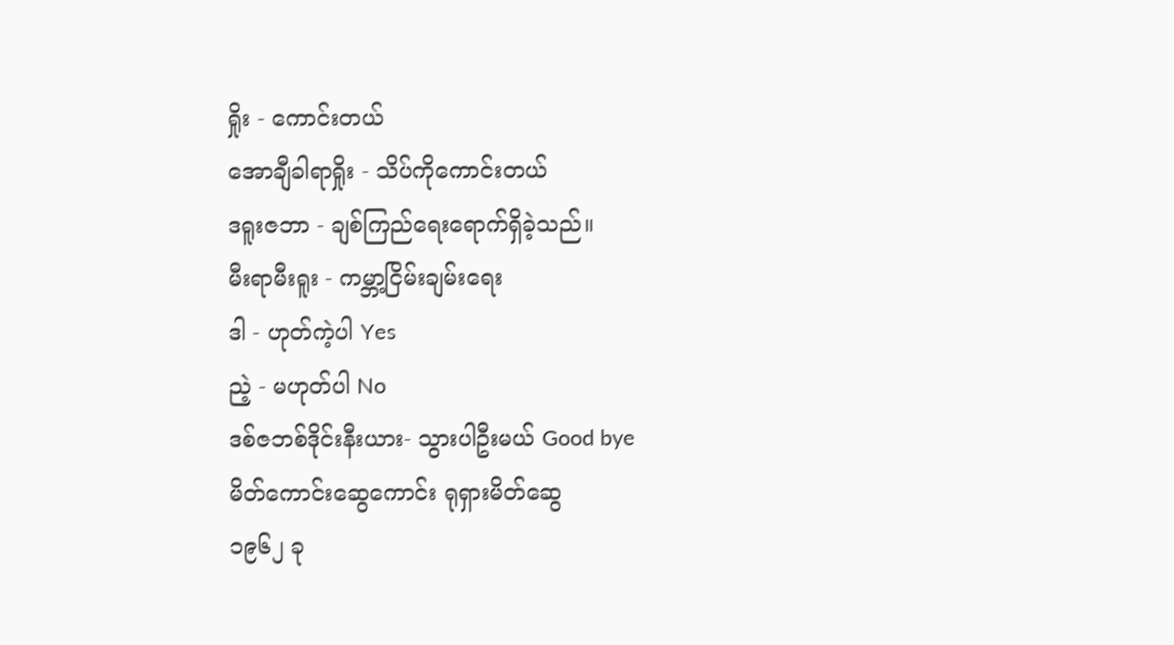ရှိုး - ကောင်းတယ်
အောချီခါရာရှိုး - သိပ်ကိုကောင်းတယ်
ဒရူးဇဘာ - ချစ်ကြည်ရေးရောက်ရှိခဲ့သည်။
မီးရာမီးရူး - ကမ္ဘာ့ငြိမ်းချမ်းရေး
ဒါ - ဟုတ်ကဲ့ပါ Yes
ညဲ့ - မဟုတ်ပါ No
ဒစ်ဇဘစ်ဒိုင်းနီးယား- သွားပါဦးမယ် Good bye
မိတ်ကောင်းဆွေကောင်း ရုရှားမိတ်ဆွေ
၁၉၆၂ ခု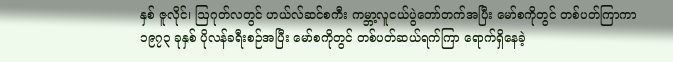နှစ် ဇူလိုင်၊ ဩဂုတ်လတွင် ဟယ်လ်ဆင်စကီး ကမ္ဘာ့လူငယ်ပွဲတော်တက်အပြီး မော်စကိုတွင် တစ်ပတ်ကြာကာ ၁၉၇၃ ခုနှစ် ပိုလန်ခရီးစဉ်အပြီး မော်စကိုတွင် တစ်ပတ်ဆယ်ရက်ကြာ ရောက်ရှိနေခဲ့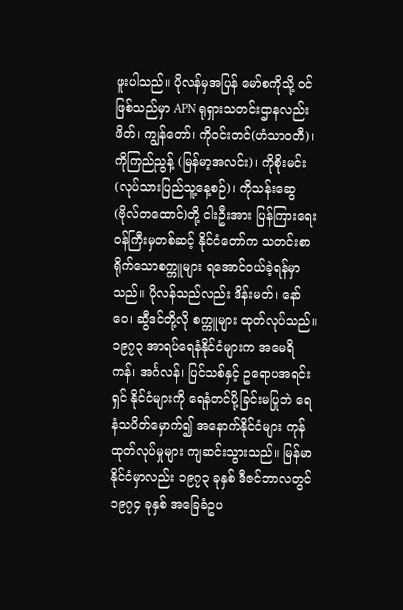ဖူးပါသည်။ ပိုလန်မှအပြန် မော်စကိုသို့ ဝင်ဖြစ်သည်မှာ APN ရုရှားသတင်းဌာနလည်း ဖိတ်၊ ကျွန်တော်၊ ကိုဝင်းတင်(ဟံသာဝတီ)၊ ကိုကြည်ညွန့် (မြန်မာ့အလင်း)၊ ကိုစိုးမင်း (လုပ်သားပြည်သူ့နေ့စဉ်)၊ ကိုသန်းဆွေ(ဗိုလ်တထောင်)တို့ ငါးဦးအား ပြန်ကြားရေးဝန်ကြီးမှတစ်ဆင့် နိုင်ငံတော်က သတင်းစာရိုက်သောစက္ကူများ ရအောင်ဝယ်ခဲ့ရန်မှာသည်။ ပိုလန်သည်လည်း ဒိန်းမတ်၊ နော်ဝေ၊ ဆွီဒင်တို့လို စက္ကူများ ထုတ်လုပ်သည်။
၁၉၇၃ အာရပ်ရေနံနိုင်ငံများက အမေရိကန်၊ အင်္ဂလန်၊ ပြင်သစ်နှင့် ဥရောပအရင်းရှင် နိုင်ငံများကို ရေနံတင်ပို့ခြင်းမပြုဘဲ ရေနံသပိတ်မှောက်၍ အနောက်နိုင်ငံများ ကုန်ထုတ်လုပ်မှုများ ကျဆင်းသွားသည်။ မြန်မာနိုင်ငံမှာလည်း ၁၉၇၃ ခုနှစ် ဒီဇင်ဘာလတွင် ၁၉၇၄ ခုနှစ် အခြေခံဥပ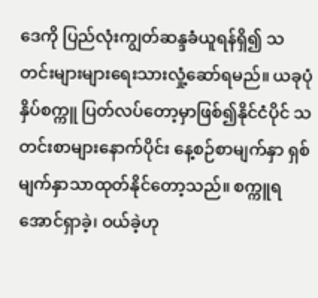ဒေကို ပြည်လုံးကျွတ်ဆန္ဒခံယူရန်ရှိ၍ သတင်းများများရေးသားလှုံ့ဆော်ရမည်။ ယခုပုံနှိပ်စက္ကူ ပြတ်လပ်တော့မှာဖြစ်၍နိုင်ငံပိုင် သတင်းစာများနောက်ပိုင်း နေ့စဉ်စာမျက်နှာ ရှစ်မျက်နှာသာထုတ်နိုင်တော့သည်။ စက္ကူရအောင်ရှာခဲ့၊ ဝယ်ခဲ့ဟု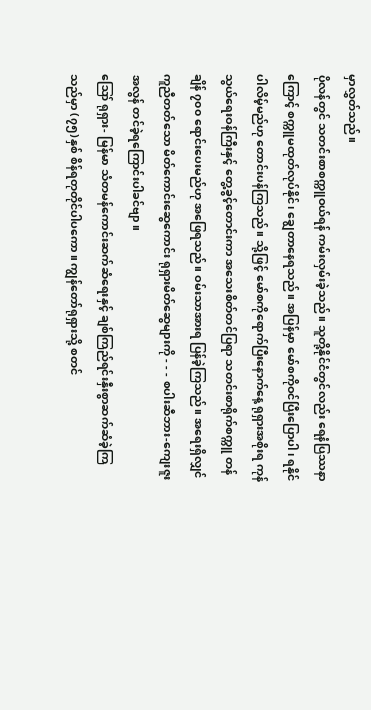မှာလွှတ်သည်။
ပိုလန်တွင် သတင်းစာစက္ကူဝယ်ရန် ကမ်းလှမ်းခဲ့သည်။ သူတို့နိုင်ငံတွင်လည်း ရေနံပြဿနာကြောင့် စက္ကူမထုတ်လုပ်နိုင်၊ ချွေတာနေရသည်။ အပြန်မှာ မော်စကိုဝင်ပြီးပြောပါ၊ ရနိုင်ပါလိမ့်မည်ဟု တောင်းပန်ကြသည်။ သို့ဖြင့် မော်စကိုရောက်ပြီးနောက်နေ့ ရုရှားအစိုးရ ကုန်သွယ်ရေးဝန်ကြီးနှင့် တွေ့ခွင့်တောင်းကာ အသေးစိတ်တင်ပြရာ သတင်းစာရိုက်စက္ကူ တန်ချိန် ၇၀၀ ရောင်းပေးမည်ဟု အဖြေရသည်။ ဝမ်းသာအားရ ပြန်ခဲ့ကြသည်။ အရေးရှိလျှင်ကူညီတတ်သော မိတ်ကောင်းဆွေကောင်း ရုရှားမိတ်ဆွေများကို - - - စပါးဆီဘား-ကျေးဇူးအလွန် တင်ခဲ့ရကြောင်းပါခင်ဗျာ။
ဪ ရုရှား- မြန်မာ သံတမန်ကောင်းဆက်ဆံရေးနှင့် ချစ်ကြည်ရင်းနှီးစွာဆက်ဆံခဲ့ကြသည်မှာ (၇၅)နှစ် စိန်ရတုတိုင်ပါပကော။ ကျွန်တော်ရုရှားသို့ စတင်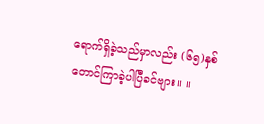ရောက်ရှိခဲ့သည်မှာလည်း (၆၅)နှစ် တောင်ကြာခဲ့ပါပြီခင်ဗျား။ ။